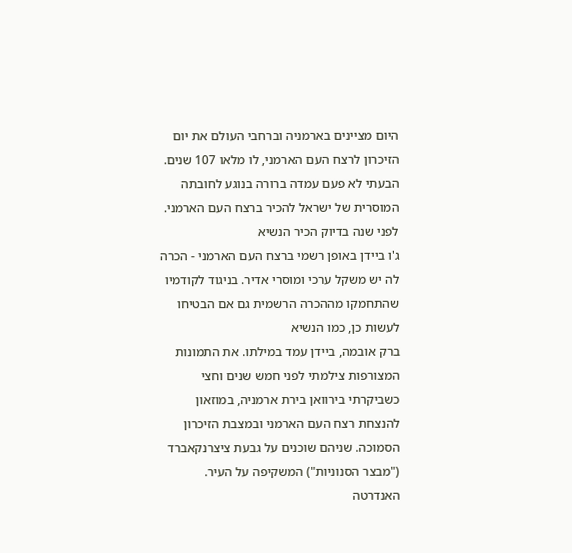היום מציינים בארמניה וברחבי העולם את יום הזיכרון לרצח העם הארמני, לו מלאו 107 שנים. הבעתי לא פעם עמדה ברורה בנוגע לחובתה המוסרית של ישראל להכיר ברצח העם הארמני. לפני שנה בדיוק הכיר הנשיא
ג'ו ביידן באופן רשמי ברצח העם הארמני - הכרה לה יש משקל ערכי ומוסרי אדיר. בניגוד לקודמיו שהתחמקו מההכרה הרשמית גם אם הבטיחו לעשות כן, כמו הנשיא
ברק אובמה, ביידן עמד במילתו. את התמונות המצורפות צילמתי לפני חמש שנים וחצי כשביקרתי בירוואן בירת ארמניה, במוזאון להנצחת רצח העם הארמני ובמצבת הזיכרון הסמוכה. שניהם שוכנים על גבעת ציצרנקאברד ("מבצר הסנוניות") המשקיפה על העיר.
האנדרטה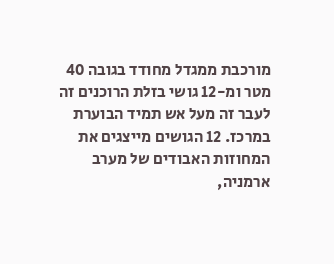מורכבת ממגדל מחודד בגובה 40 מטר ומ-12 גושי בזלת הרוכנים זה לעבר זה מעל אש תמיד הבוערת במרכז. 12 הגושים מייצגים את המחוזות האבודים של מערב ארמניה,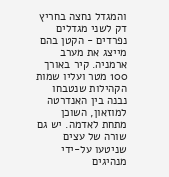והמגדל נחצה בחריץ דק לשני מגדלים נפרדים - הקטן בהם מייצג את מערב ארמניה. קיר באורך 100 מטר ועליו שמות הקהילות שנטבחו נבנה בין האנדרטה למוזאון, השוכן מתחת לאדמה. יש גם שורה של עצים שניטעו על-ידי מנהיגים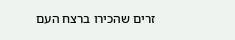זרים שהכירו ברצח העם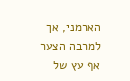הארמני, אך למרבה הצער אף עץ של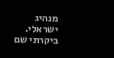מנהיג ישראלי. ביקרתי שם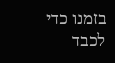בזמנו כדי לכבד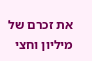את זכרם של מיליון וחצי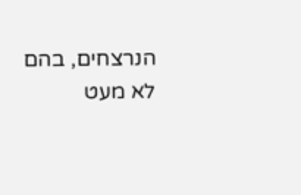הנרצחים, בהם לא מעט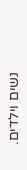נשים וילדים.